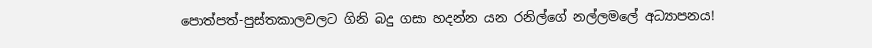පොත්පත්-පුස්තකාලවලට ගිනි බදු ගසා හදන්න යන රනිල්ගේ නල්ලමලේ අධ්‍යාපනය!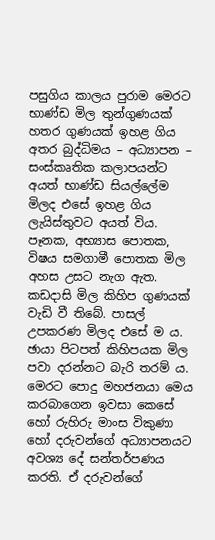පසුගිය කාලය පුරාම මෙරට භාණ්ඩ මිල තුන්ගුණයක් හතර ගුණයක් ඉහළ ගිය අතර බුද්ධිමය – අධ්‍යාපන – සංස්කෘතික කලාපයන්ට අයත් භාණ්ඩ සියල්ලේම මිලද එසේ ඉහළ ගිය ලැයිස්තුවට අයත් විය. පෑනක, අභ්‍යාස පොතක, විෂය සමගාමී පොතක මිල අහස උසට නැග ඇත. කඩදාසි මිල කිහිප ගුණයක් වැඩි වී තිබේ. පාසල් උපකරණ මිලද එසේ ම ය. ඡායා පිටපත් කිහිපයක මිල පවා දරන්නට බැරි තරම් ය. මෙරට පොදු මහජනයා මෙය කරබාගෙන ඉවසා කෙසේ හෝ රුහිරු මාංස විකුණා හෝ දරුවන්ගේ අධ්‍යාපනයට අවශ්‍ය දේ සන්තර්පණය කරති. ඒ දරුවන්ගේ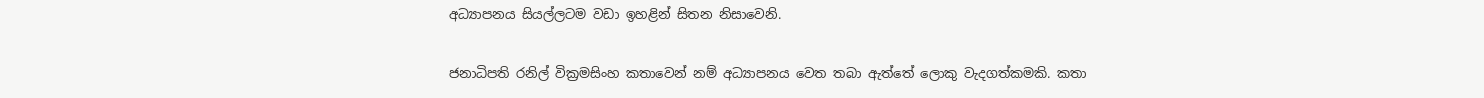අධ්‍යාපනය සියල්ලටම වඩා ඉහළින් සිතන නිසාවෙනි.

ජනාධිපති රනිල් වික්‍රමසිංහ කතාවෙන් නම් අධ්‍යාපනය වෙත තබා ඇත්තේ ලොකු වැදගත්කමකි. කතා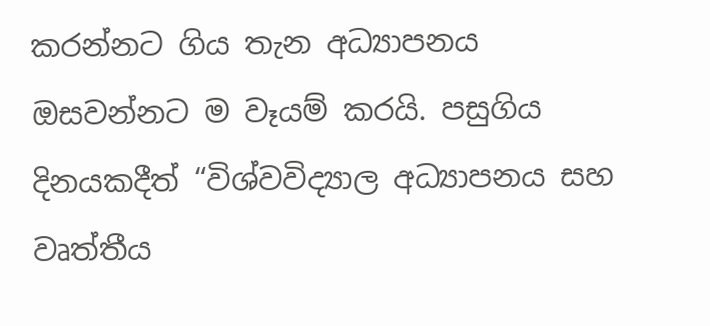කරන්නට ගිය තැන අධ්‍යාපනය ඔසවන්නට ම වෑයම් කරයි. පසුගිය දිනයකදීත් “විශ්වවිද්‍යාල අධ්‍යාපනය සහ වෘත්තීය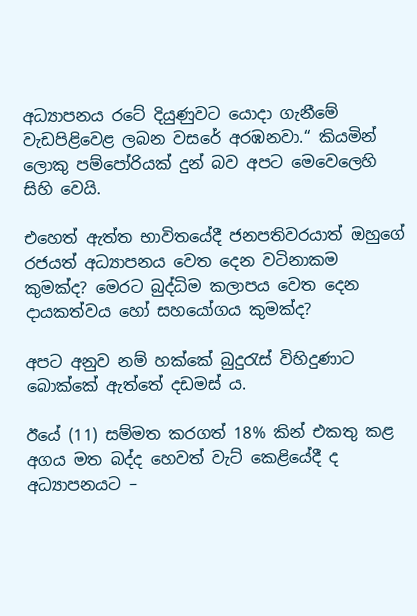අධ්‍යාපනය රටේ දියුණුවට යොදා ගැනීමේ වැඩපිළිවෙළ ලබන වසරේ අරඹනවා.“ කියමින් ලොකු පම්පෝරියක් දුන් බව අපට මෙවෙලෙහි සිහි වෙයි.

එහෙත් ඇත්ත භාවිතයේදී ජනපතිවරයාත් ඔහුගේ රජයත් අධ්‍යාපනය වෙත දෙන වටිනාකම කුමක්ද? මෙරට බුද්ධිම කලාපය වෙත දෙන දායකත්වය හෝ සහයෝගය කුමක්ද?

අපට අනුව නම් හක්කේ බුදුරැස් විහිදුණාට බොක්කේ ඇත්තේ දඩමස් ය.

ඊයේ (11) සම්මත කරගත් 18% කින් එකතු කළ අගය මත බද්ද හෙවත් වැට් කෙළියේදී ද අධ්‍යාපනයට –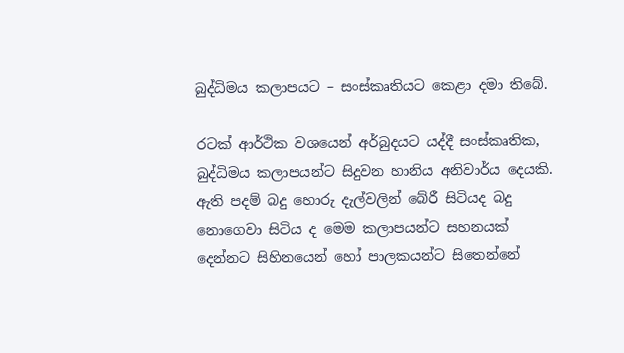බුද්ධිමය කලාපයට – සංස්කෘතියට කෙළා දමා තිබේ.

රටක් ආර්ථික වශයෙන් අර්බුදයට යද්දී සංස්කෘතික, බුද්ධිමය කලාපයන්ට සිදුවන හානිය අනිවාර්ය දෙයකි. ඇති පදම් බදු හොරු දැල්වලින් බේරී සිටියද බදු නොගෙවා සිටිය ද මෙම කලාපයන්ට සහනයක් දෙන්නට සිහිනයෙන් හෝ පාලකයන්ට සිතෙන්නේ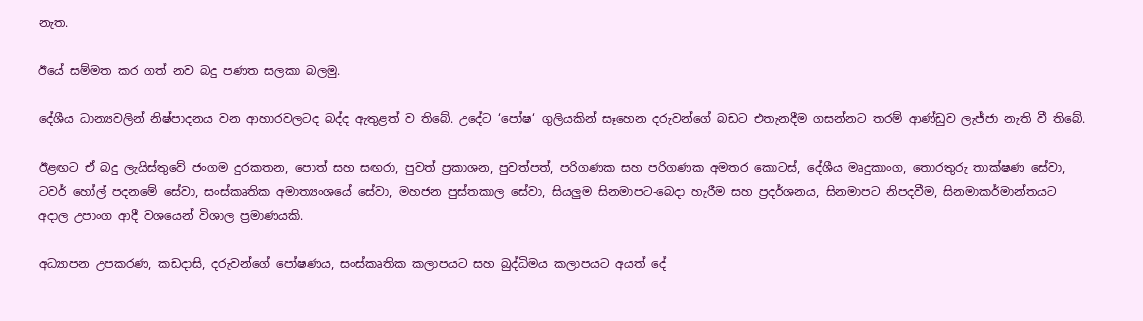නැත.

ඊයේ සම්මත කර ගත් නව බදු පණත සලකා බලමු.

දේශීය ධාන්‍යවලින් නිෂ්පාදනය වන ආහාරවලටද බද්ද ඇතුළත් ව තිබේ. උදේට ‘පෝෂ‘ ගුලියකින් සෑහෙන දරුවන්ගේ බඩට එතැනදීම ගසන්නට තරම් ආණ්ඩුව ලැජ්ජා නැති වී තිබේ.

ඊළඟට ඒ බදු ලැයිස්තුවේ ජංගම දුරකතන, පොත් සහ සඟරා, පුවත් ප්‍රකාශන, පුවත්පත්, පරිගණක සහ පරිගණක අමතර කොටස්, දේශීය මෘදුකාංග, තොරතුරු තාක්ෂණ සේවා, ටවර් හෝල් පදනමේ සේවා, සංස්කෘතික අමාත්‍යංශයේ සේවා, මහජන පුස්තකාල සේවා, සියලුම සිනමාපට-බෙදා හැරීම සහ ප්‍රදර්ශනය, සිනමාපට නිපදවීම, සිනමාකර්මාන්තයට අදාල උපාංග ආදී වශයෙන් විශාල ප්‍රමාණයකි.

අධ්‍යාපන උපකරණ, කඩදාසි, දරුවන්ගේ පෝෂණය, සංස්කෘතික කලාපයට සහ බුද්ධිමය කලාපයට අයත් දේ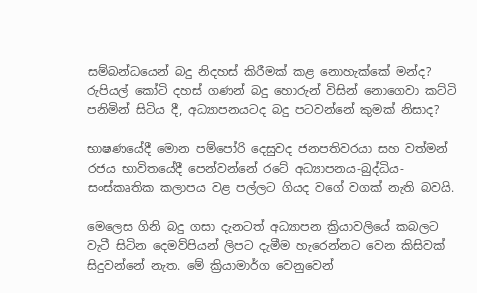සම්බන්ධයෙන් බදු නිදහස් කිරීමක් කළ නොහැක්කේ මන්ද? රුපියල් කෝටි දහස් ගණන් බදු හොරුන් විසින් නොගෙවා කට්ටි පනිමින් සිටිය දී, අධ්‍යාපනයටද බදු පටවන්නේ කුමක් නිසාද?

භාෂණයේදී මොන පම්පෝරි දෙසුවද ජනපතිවරයා සහ වත්මන් රජය භාවිතයේදී පෙන්වන්නේ රටේ අධ්‍යාපනය-බුද්ධිය-සංස්කෘතික කලාපය වළ පල්ලට ගියද වගේ වගක් නැති බවයි.

මෙලෙස ගිනි බදු ගසා දැනටත් අධ්‍යාපන ක්‍රියාවලියේ කබලට වැටී සිටින දෙමව්පියන් ලිපට දැමීම හැරෙන්නට වෙන කිසිවක් සිදුවන්නේ නැත. මේ ක්‍රියාමාර්ග වෙනුවෙන්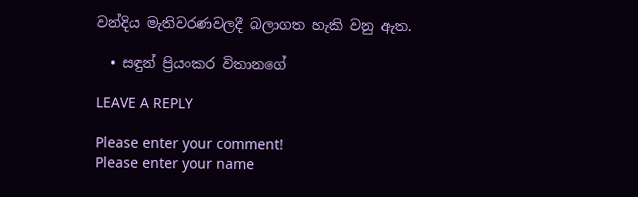වන්දිය මැතිවරණවලදී බලාගත හැකි වනු ඇත.

  • සඳුන් ප්‍රියංකර විතානගේ

LEAVE A REPLY

Please enter your comment!
Please enter your name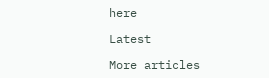here

Latest

More articles